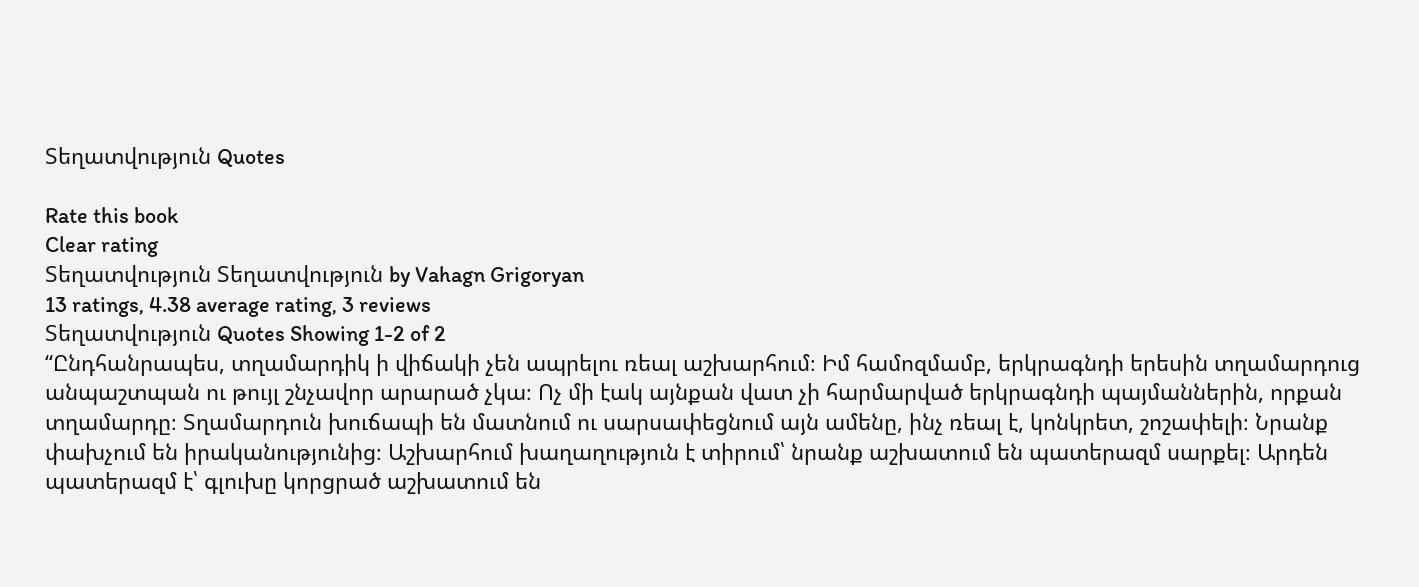Տեղատվություն Quotes

Rate this book
Clear rating
Տեղատվություն Տեղատվություն by Vahagn Grigoryan
13 ratings, 4.38 average rating, 3 reviews
Տեղատվություն Quotes Showing 1-2 of 2
“Ընդհանրապես, տղամարդիկ ի վիճակի չեն ապրելու ռեալ աշխարհում։ Իմ համոզմամբ, երկրագնդի երեսին տղամարդուց անպաշտպան ու թույլ շնչավոր արարած չկա։ Ոչ մի էակ այնքան վատ չի հարմարված երկրագնդի պայմաններին, որքան տղամարդը։ Տղամարդուն խուճապի են մատնում ու սարսափեցնում այն ամենը, ինչ ռեալ է, կոնկրետ, շոշափելի։ Նրանք փախչում են իրականությունից։ Աշխարհում խաղաղություն է տիրում՝ նրանք աշխատում են պատերազմ սարքել։ Արդեն պատերազմ է՝ գլուխը կորցրած աշխատում են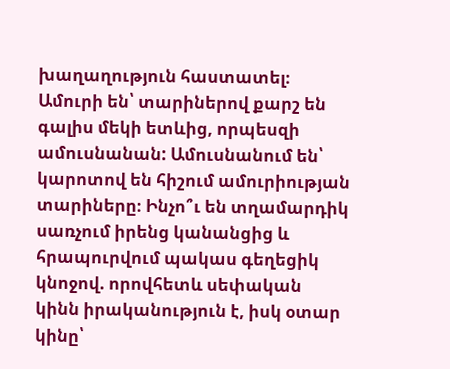խաղաղություն հաստատել։ Ամուրի են՝ տարիներով քարշ են գալիս մեկի ետևից, որպեսզի ամուսնանան: Ամուսնանում են՝ կարոտով են հիշում ամուրիության տարիները։ Ինչո՞ւ են տղամարդիկ սառչում իրենց կանանցից և հրապուրվում պակաս գեղեցիկ կնոջով. որովհետև սեփական կինն իրականություն է, իսկ օտար կինը՝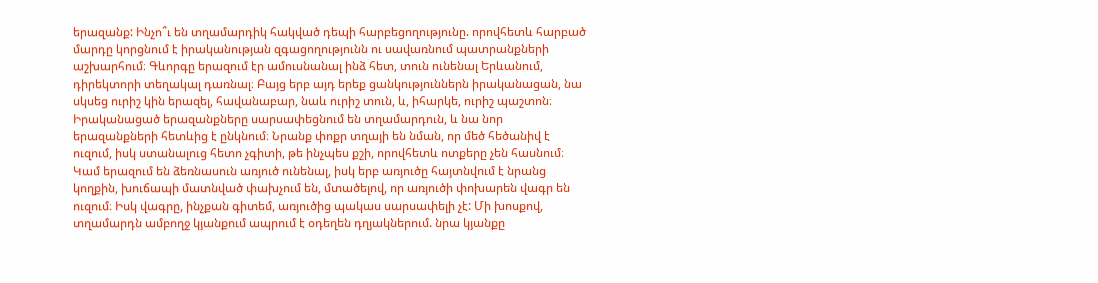երազանք: Ինչո՞ւ են տղամարդիկ հակված դեպի հարբեցողությունը. որովհետև հարբած մարդը կորցնում է իրականության զգացողությունն ու սավառնում պատրանքների աշխարհում։ Գևորգը երազում էր ամուսնանալ ինձ հետ, տուն ունենալ Երևանում, դիրեկտորի տեղակալ դառնալ։ Բայց երբ այդ երեք ցանկություններն իրականացան, նա սկսեց ուրիշ կին երազել, հավանաբար, նաև ուրիշ տուն, և, իհարկե, ուրիշ պաշտոն։ Իրականացած երազանքները սարսափեցնում են տղամարդուն, և նա նոր երազանքների հետևից է ընկնում։ Նրանք փոքր տղայի են նման, որ մեծ հեծանիվ է ուզում, իսկ ստանալուց հետո չգիտի, թե ինչպես քշի, որովհետև ոտքերը չեն հասնում։ Կամ երազում են ձեռնասուն առյուծ ունենալ, իսկ երբ առյուծը հայտնվում է նրանց կողքին, խուճապի մատնված փախչում են, մտածելով, որ առյուծի փոխարեն վագր են ուզում։ Իսկ վագրը, ինչքան գիտեմ, առյուծից պակաս սարսափելի չէ: Մի խոսքով, տղամարդն ամբողջ կյանքում ապրում է օդեղեն դղյակներում. նրա կյանքը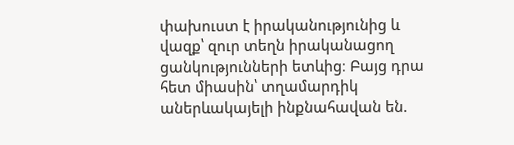փախուստ է իրականությունից և վազք՝ զուր տեղն իրականացող ցանկությունների ետևից։ Բայց դրա հետ միասին՝ տղամարդիկ աներևակայելի ինքնահավան են.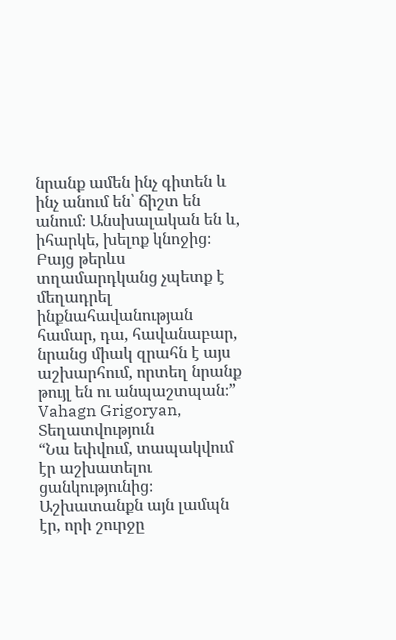նրանք ամեն ինչ գիտեն և ինչ անում են՝ ճիշտ են անում։ Անսխալական են և, իհարկե, խելոք կնոջից։ Բայց թերևս տղամարդկանց չպետք է մեղադրել ինքնահավանության համար, դա, հավանաբար, նրանց միակ զրահն է այս աշխարհում, որտեղ նրանք թույլ են ու անպաշտպան։”
Vahagn Grigoryan, Տեղատվություն
“Նա եփվում, տապակվում էր աշխատելու ցանկությունից։ Աշխատանքն այն լամպն էր, որի շուրջը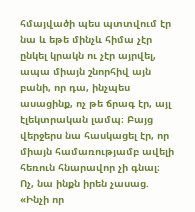հմայվածի պես պտտվում էր նա և եթե մինչև հիմա չէր ընկել կրակն ու չէր այրվել, ապա միայն շնորհիվ այն բանի, որ դա, ինչպես ասացինք, ոչ թե ճրագ էր, այլ էլեկտրական լամպ։ Բայց վերջերս նա հասկացել էր, որ միայն համառությամբ ավելի հեռուն հնարավոր չի գնալ։ Ոչ, նա ինքն իրեն չասաց. «Ինչի որ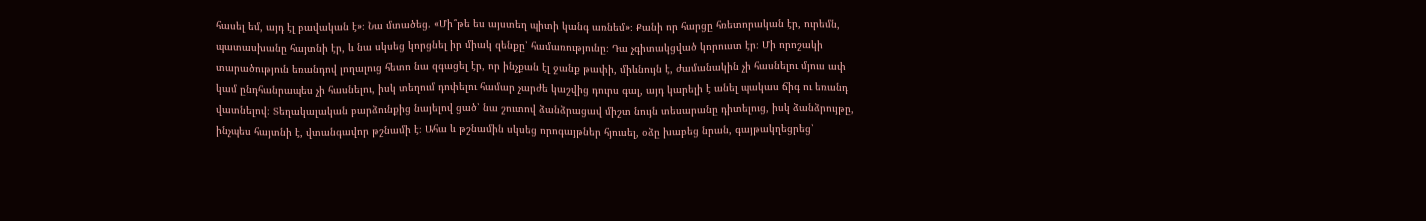հասել եմ, այդ էլ բավական է»։ Նա մտածեց. «Մի՞թե ես այստեղ պիտի կանգ առնեմ»։ Քանի որ հարցը հռետորական էր, ուրեմն, պատասխանը հայտնի էր, և նա սկսեց կորցնել իր միակ զենքը՝ համառությունը։ Դա չգիտակցված կորուստ էր։ Մի որոշակի տարածություն եռանդով լողալուց հետո նա զգացել էր, որ ինչքան էլ ջանք թափի, միևնույն է, ժամանակին չի հասնելու մյուս ափ կամ ընդհանրապես չի հասնելու, իսկ տեղում դոփելու համար չարժե կաշվից դուրս գալ, այդ կարելի է անել պակաս ճիգ ու եռանդ վատնելով։ Տեղակալական բարձունքից նայելով ցած՝ նա շուտով ձանձրացավ միշտ նույն տեսարանը դիտելուց, իսկ ձանձրույթը, ինչպես հայտնի է, վտանգավոր թշնամի է։ Ահա և թշնամին սկսեց որոգայթներ հյուսել, օձը խաբեց նրան, գայթակղեցրեց՝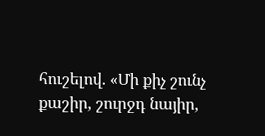հուշելով. «Մի քիչ շունչ քաշիր, շուրջդ նայիր,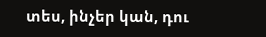տես, ինչեր կան, դու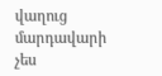վաղուց մարդավարի չես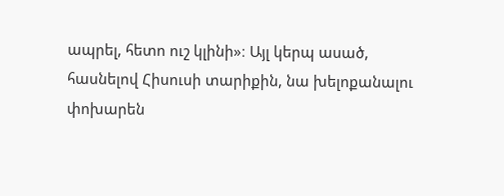ապրել, հետո ուշ կլինի»։ Այլ կերպ ասած, հասնելով Հիսուսի տարիքին, նա խելոքանալու փոխարեն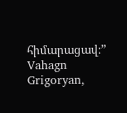հիմարացավ։”
Vahagn Grigoryan,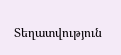Տեղատվություն